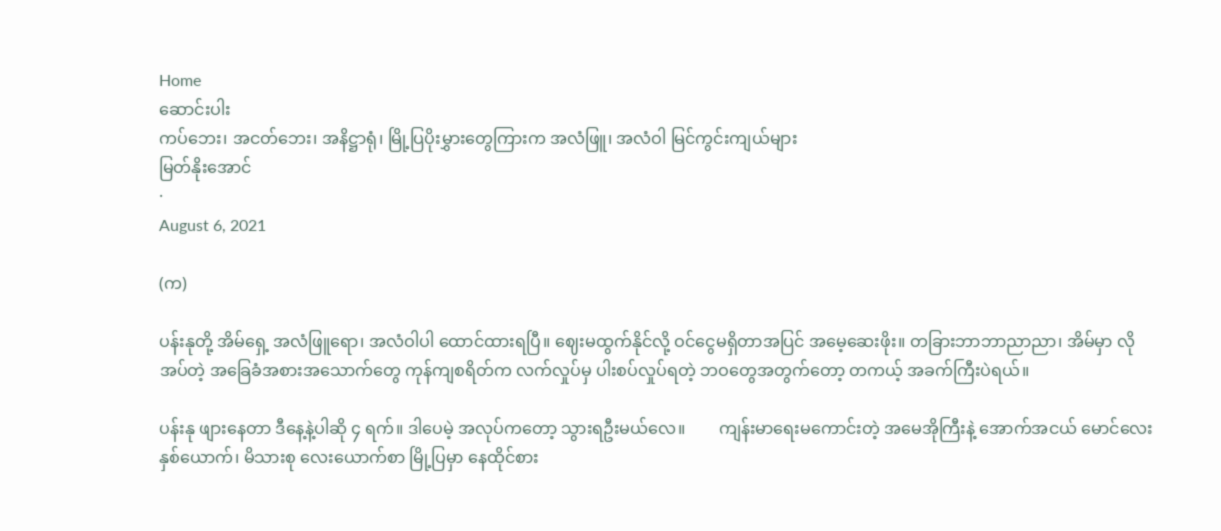Home
ဆောင်းပါး
ကပ်ဘေး၊ အငတ်ဘေး၊ အနိဋ္ဌာရုံ၊ မြို့ပြပိုးမွှားတွေကြားက အလံဖြူ၊ အလံဝါ မြင်ကွင်းကျယ်များ
မြတ်နိုးအောင်
·
August 6, 2021

(က)

ပန်းနုတို့ အိမ်ရှေ့ အလံဖြူရော၊ အလံဝါပါ ထောင်ထားရပြီ။ ဈေးမထွက်နိုင်လို့ ဝင်ငွေမရှိတာအပြင် အမေ့ဆေးဖိုး။ တခြားဘာဘာညာညာ၊ အိမ်မှာ လိုအပ်တဲ့ အခြေခံအစားအသောက်တွေ ကုန်ကျစရိတ်က လက်လှုပ်မှ ပါးစပ်လှုပ်ရတဲ့ ဘဝတွေအတွက်တော့ တကယ့် အခက်ကြီးပဲရယ်။

ပန်းနု ဖျားနေတာ ဒီနေ့နဲ့ပါဆို ၄ ရက်။ ဒါပေမဲ့ အလုပ်ကတော့ သွားရဦးမယ်လေ။        ကျန်းမာရေးမကောင်းတဲ့ အမေအိုကြီးနဲ့ အောက်အငယ် မောင်လေးနှစ်ယောက်၊ မိသားစု လေးယောက်စာ မြို့ပြမှာ နေထိုင်စား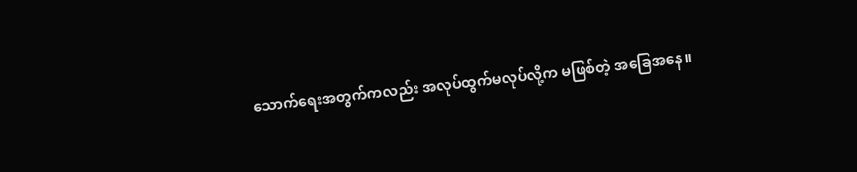သောက်ရေးအတွက်ကလည်း အလုပ်ထွက်မလုပ်လို့က မဖြစ်တဲ့ အခြေအနေ။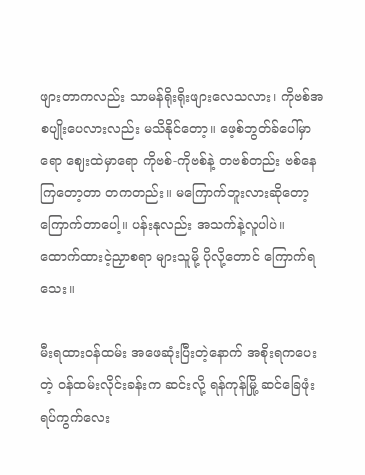ဖျားတာကလည်း သာမန်ရိုးရိုးဖျားလေသလား၊ ကိုဗစ်အစပျိုးပေလားလည်း မသိနိုင်တော့။ ဖေ့စ်ဘွတ်ခ်ပေါ်မှာရော ဈေးထဲမှာရော ကိုဗစ်-ကိုဗစ်နဲ့ တဗစ်တည်း ဗစ်နေကြတော့တာ တကတည်း။ မကြောက်ဘူးလားဆိုတော့ ကြောက်တာပေါ့။ ပန်းနုလည်း အသက်နဲ့လူပါပဲ။ ထောက်ထားငဲ့ညှာစရာ များသူမို့ ပိုလို့တောင် ကြောက်ရသေး။

မီးရထားဝန်ထမ်း အဖေဆုံးပြီးတဲ့နောက် အစိုးရကပေးတဲ့ ဝန်ထမ်းလိုင်းခန်းက ဆင်းလို့ ရန်ကုန်မြို့ ဆင်ခြေဖုံးရပ်ကွက်လေး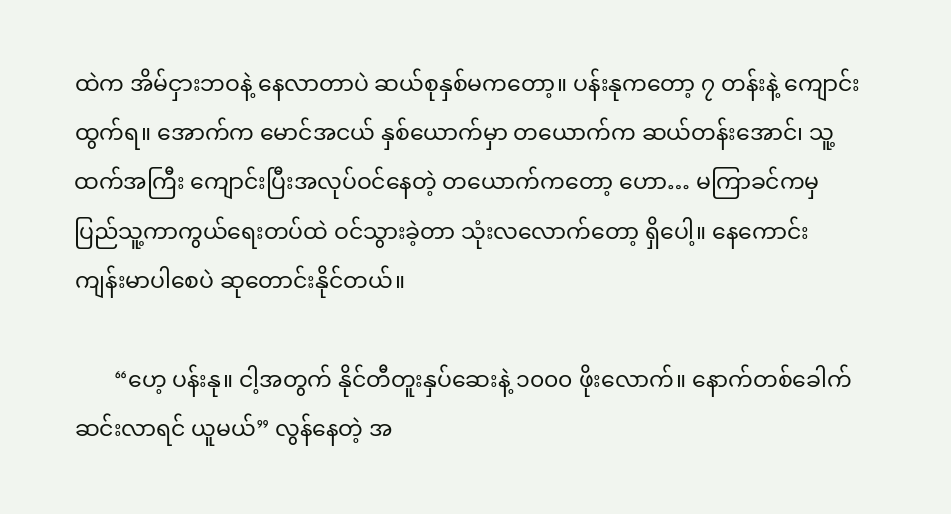ထဲက အိမ်ငှားဘဝနဲ့ နေလာတာပဲ ဆယ်စုနှစ်မကတော့။ ပန်းနုကတော့ ၇ တန်းနဲ့ ကျောင်းထွက်ရ။ အောက်က မောင်အငယ် နှစ်ယောက်မှာ တယောက်က ဆယ်တန်းအောင်၊ သူ့ထက်အကြီး ကျောင်းပြီးအလုပ်ဝင်နေတဲ့ တယောက်ကတော့ ဟော… မကြာခင်ကမှ ပြည်သူ့ကာကွယ်ရေးတပ်ထဲ ဝင်သွားခဲ့တာ သုံးလလောက်တော့ ရှိပေါ့။ နေကောင်း ကျန်းမာပါစေပဲ ဆုတောင်းနိုင်တယ်။

       “ဟေ့ ပန်းနု။ ငါ့အတွက် နိုင်တီတူးနှပ်ဆေးနဲ့ ၁၀၀၀ ဖိုးလောက်။ နောက်တစ်ခေါက် ဆင်းလာရင် ယူမယ်” လွန်နေတဲ့ အ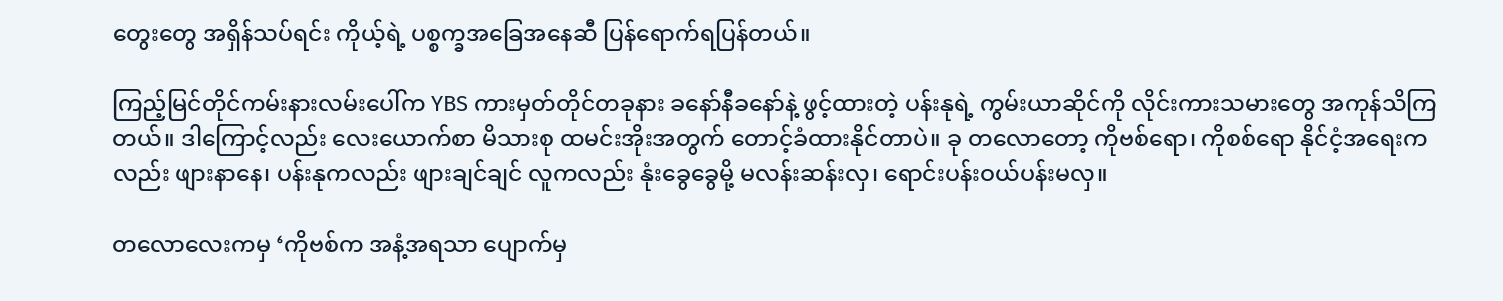တွေးတွေ အရှိန်သပ်ရင်း ကိုယ့်ရဲ့ ပစ္စက္ခအခြေအနေဆီ ပြန်ရောက်ရပြန်တယ်။

ကြည့်မြင်တိုင်ကမ်းနားလမ်းပေါ်က YBS ကားမှတ်တိုင်တခုနား ခနော်နီခနော်နဲ့ ဖွင့်ထားတဲ့ ပန်းနုရဲ့ ကွမ်းယာဆိုင်ကို လိုင်းကားသမားတွေ အကုန်သိကြတယ်။ ဒါကြောင့်လည်း လေးယောက်စာ မိသားစု ထမင်းအိုးအတွက် တောင့်ခံထားနိုင်တာပဲ။ ခု တလောတော့ ကိုဗစ်ရော၊ ကိုစစ်ရော နိုင်ငံ့အရေးကလည်း ဖျားနာနေ၊ ပန်းနုကလည်း ဖျားချင်ချင် လူကလည်း နုံးခွေခွေမို့ မလန်းဆန်းလှ၊ ရောင်းပန်းဝယ်ပန်းမလှ။

တလောလေးကမှ ‘ကိုဗစ်က အနံ့အရသာ ပျောက်မှ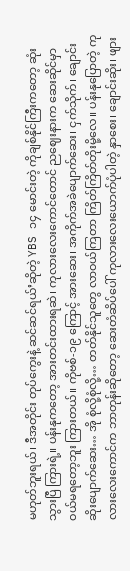မဟုတ်ဘူးရယ်၊ ဒီအတိုင်း တုပ်ကွေးနဲ့ ဆင်ဆင်ရယ်’ဆိုတဲ့ YBS ၁၄ မောင်းတဲ့ ကိုချစ်နိုင်ကြီးကတော့ ဆုံးသွားပြီ ကြားရဲ့။ ပန်းနုကတော့ အားတင်းထားရဆဲ၊ ကုလားလေးကောင်တောင် ညဈေးနားက ဆေးဆိုင်မှာ ဝယ်မရတော့ဘူး ကြားတယ်။ ကိုဗစ်-၁၉ ကြောင့် အားဆေး၊ အကိုက်အခဲပျောက်ဆေး၊ ငှက်သိုက်၊ ချောင်းဆိုးပျောက်ဆေး… အို စုံလို့စုံလို့… တတ်နိုင်သူတွေ လာဝယ်ကြတာ ကြိတ်ကြိတ်တိုးမို့လေ။ ပန်းနုပြောတဲ့ ကုလားလေးကောင်က ဘာတုန်းဆိုတော့ ဆေးတံဆိပ်ပေါ် ကုလားလေးယောက်ပုံပါတဲ့ နှာစေး၊ ချောင်းဆိုး၊ ဖျား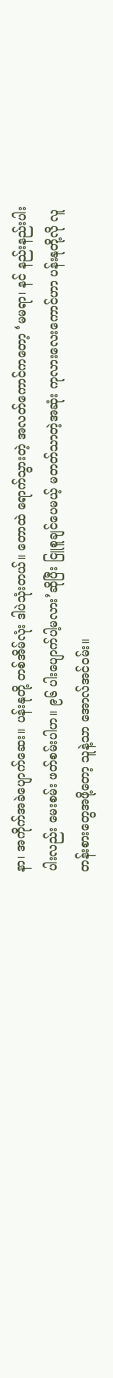နာ၊ အကိုက်အခဲပျောက်ဆေး။ ပန်းနုတို့ တစ်အိမ်လုံး ဒါပဲသုံးတယ်။ တောထဲ ရောက်သွားတဲ့ အလတ်ကောင်ကတော့ ‘မမရာ၊ နင် နည်းနည်းပါးပါးလည်း မေးစမ်း ဖတ်စမ်းပါဟ။ ၉၆ ပါးပျောက်ပါ့မလား’ဆိုပြီး ငြူစူချင်ပေမယ့် မတတ်သာတဲ့အဆုံး ကုလားလေးကောင်ဟာ ပန်းနုတို့လို လူတန်းစားတွေအဖို့တော့ သူနဲ့သာ အောလ်အင်ဝမ်း။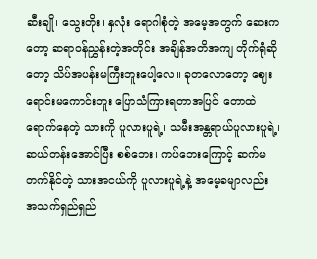ဆီးချို၊ သွေးတိုး၊ နှလုံး ရောဂါစုံတဲ့ အမေ့အတွက် ဆေးကတော့ ဆရာဝန်ညွှန်းတဲ့အတိုင်း အချိန်အတိအကျ တိုက်ရုံဆိုတော့ သိပ်အပန်းမကြီးဘူးပေါ့လေ။ ခုတလောတော့ ဈေးရောင်းမကောင်းဘူး ပြောသံကြားရတာအပြင် တောထဲရောက်နေတဲ့ သားကို ပူလားပူရဲ့၊ သမီးအန္တရာယ်ပူလားပူရဲ့၊ ဆယ်တန်းအောင်ပြီး စစ်ဘေး၊ ကပ်ဘေးကြောင့် ဆက်မတက်နိုင်တဲ့ သားအငယ်ကို ပူလားပူရဲ့နဲ့ အမေ့ခမျာလည်း အသက်ရှည်ရှည်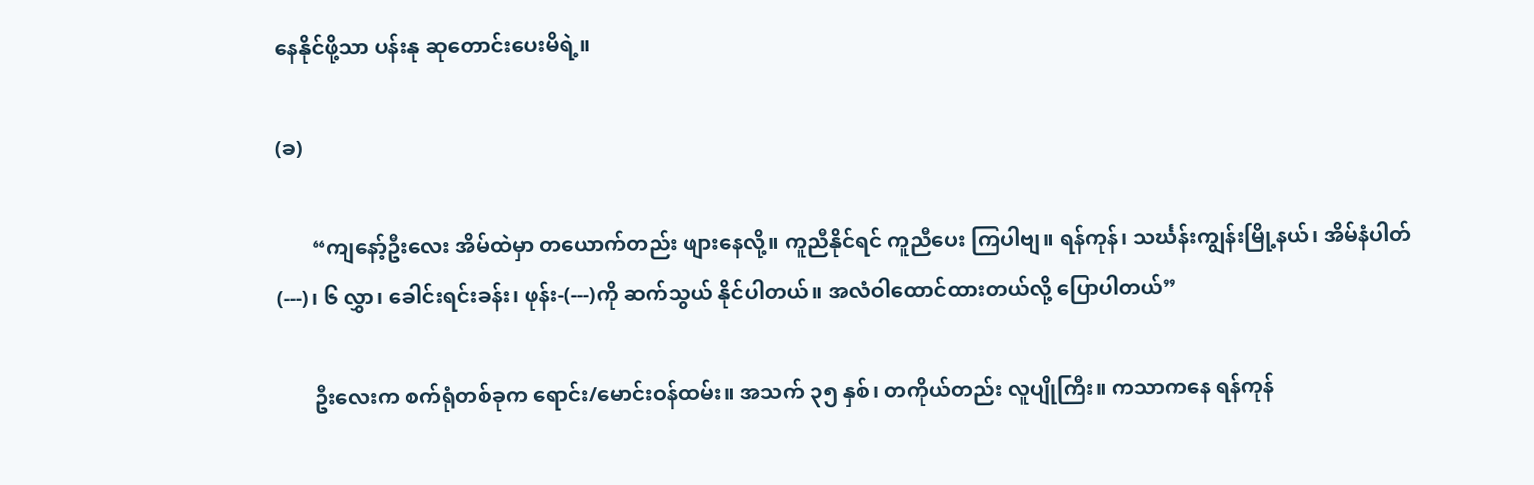နေနိုင်ဖို့သာ ပန်းနု ဆုတောင်းပေးမိရဲ့။

(ခ)

       “ကျနော့်ဦးလေး အိမ်ထဲမှာ တယောက်တည်း ဖျားနေလို့။ ကူညီနိုင်ရင် ကူညီပေး ကြပါဗျ။ ရန်ကုန်၊ သင်္ဃန်းကျွန်းမြို့နယ်၊ အိမ်နံပါတ် (---)၊ ၆ လွှာ၊ ခေါင်းရင်းခန်း၊ ဖုန်း-(---)ကို ဆက်သွယ် နိုင်ပါတယ်။ အလံဝါထောင်ထားတယ်လို့ ပြောပါတယ်”

       ဦးလေးက စက်ရုံတစ်ခုက ရောင်း/မောင်းဝန်ထမ်း။ အသက် ၃၅ နှစ်၊ တကိုယ်တည်း လူပျိုကြီး။ ကသာကနေ ရန်ကုန်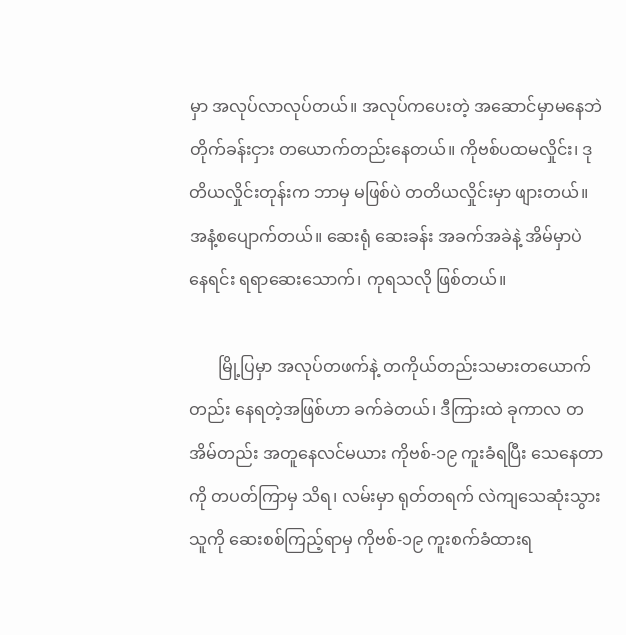မှာ အလုပ်လာလုပ်တယ်။ အလုပ်ကပေးတဲ့ အဆောင်မှာမနေဘဲ တိုက်ခန်းငှား တယောက်တည်းနေတယ်။ ကိုဗစ်ပထမလှိုင်း၊ ဒုတိယလှိုင်းတုန်းက ဘာမှ မဖြစ်ပဲ တတိယလှိုင်းမှာ ဖျားတယ်။ အနံ့စပျောက်တယ်။ ဆေးရုံ ဆေးခန်း အခက်အခဲနဲ့ အိမ်မှာပဲ နေရင်း ရရာဆေးသောက်၊ ကုရသလို ဖြစ်တယ်။

       မြို့ပြမှာ အလုပ်တဖက်နဲ့ တကိုယ်တည်းသမားတယောက်တည်း နေရတဲ့အဖြစ်ဟာ ခက်ခဲတယ်၊ ဒီကြားထဲ ခုကာလ တအိမ်တည်း အတူနေလင်မယား ကိုဗစ်-၁၉ ကူးခံရပြီး သေနေတာကို တပတ်ကြာမှ သိရ၊ လမ်းမှာ ရုတ်တရက် လဲကျသေဆုံးသွားသူကို ဆေးစစ်ကြည့်ရာမှ ကိုဗစ်-၁၉ ကူးစက်ခံထားရ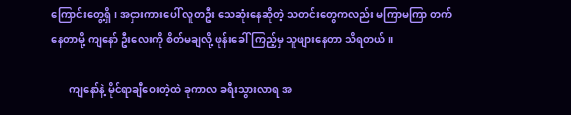ကြောင်းတွေ့ရှိ၊ အငှားကားပေါ် လူတဦး သေဆုံးနေဆိုတဲ့ သတင်းတွေကလည်း မကြာမကြာ တက်နေတာမို့ ကျနော် ဦးလေးကို စိတ်မချလို့ ဖုန်းခေါ်ကြည့်မှ သူဖျားနေတာ သိရတယ်။

       ကျနော်နဲ့ မိုင်ရာချီဝေးတဲ့ထဲ ခုကာလ ခရီးသွားလာရ အ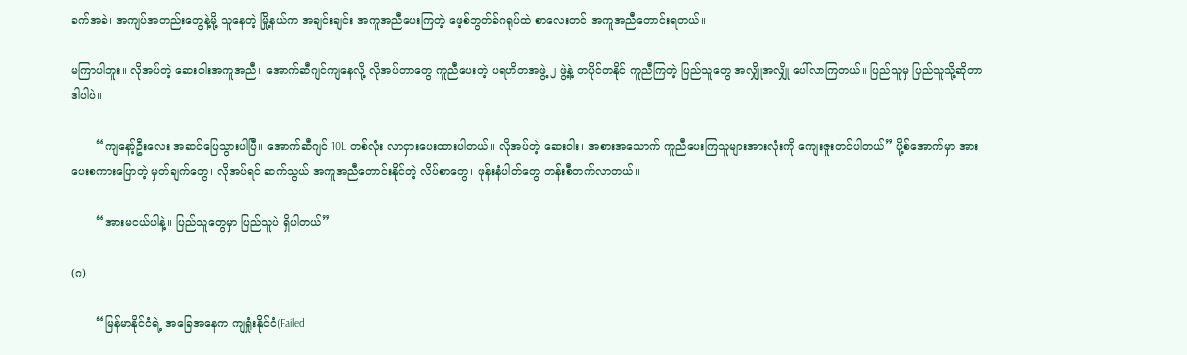ခက်အခဲ၊ အကျပ်အတည်းတွေနဲ့မို့ သူနေတဲ့ မြို့နယ်က အချင်းချင်း အကူအညီပေးကြတဲ့ ဖေ့စ်ဘွတ်ခ်ဂရုပ်ထဲ စာလေးတင် အကူအညီတောင်းရတယ်။

မကြာပါဘူး။ လိုအပ်တဲ့ ဆေးဝါးအကူအညီ၊ အောက်ဆီဂျင်ကျနေလို့ လိုအပ်တာတွေ ကူညီပေးတဲ့ ပရဟိတအဖွဲ့ ၂ ဖွဲ့နဲ့ တပိုင်တနိုင် ကူညီကြတဲ့ ပြည်သူတွေ အလျှိုအလျှို ပေါ်လာကြတယ်။ ပြည်သူမှ ပြည်သူသို့ဆိုတာ ဒါပါပဲ။

       “ကျနော့်ဦးလေး အဆင်ပြေသွားပါပြီ။ အောက်ဆီဂျင် 10L တစ်လုံး လာငှားပေးထားပါတယ်။ လိုအပ်တဲ့ ဆေးဝါး၊ အစားအသောက် ကူညီပေးကြသူများအားလုံးကို ကျေးဇူးတင်ပါတယ်” ပို့စ်အောက်မှာ အားပေးစကားပြောတဲ့ မှတ်ချက်တွေ၊ လိုအပ်ရင် ဆက်သွယ် အကူအညီတောင်းနိုင်တဲ့ လိပ်စာတွေ၊ ဖုန်းနံပါတ်တွေ တန်းစီတက်လာတယ်။

       “အားမငယ်ပါနဲ့။ ပြည်သူတွေမှာ ပြည်သူပဲ ရှိပါတယ်”

(ဂ)

       “မြန်မာနိုင်ငံရဲ့ အခြေအနေက ကျရှုံးနိုင်ငံ(Failed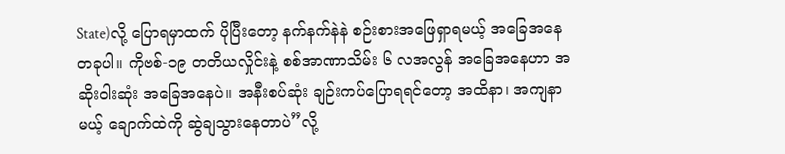State)လို့ ပြောရမှာထက် ပိုပြီးတော့ နက်နက်နဲနဲ စဉ်းစားအဖြေရှာရမယ့် အခြေအနေတခုပါ။ ကိုဗစ်-၁၉ တတိယလှိုင်းနဲ့ စစ်အာဏာသိမ်း ၆ လအလွန် အခြေအနေဟာ အဆိုးဝါးဆုံး အခြေအနေပဲ။ အနီးစပ်ဆုံး ချဉ်းကပ်ပြောရရင်တော့ အထိနာ၊ အကျနာမယ့် ချောက်ထဲကို ဆွဲချသွားနေတာပဲ”လို့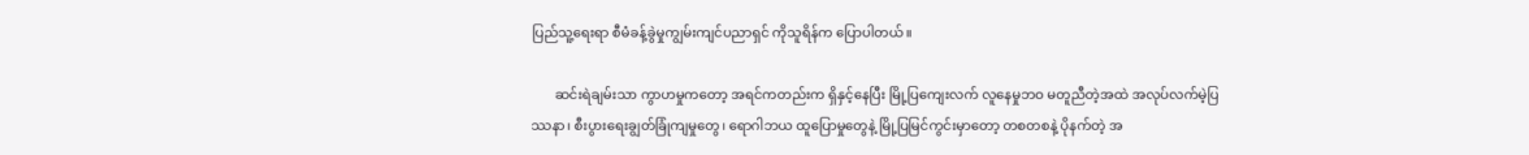ပြည်သူ့ရေးရာ စီမံခန့်ခွဲမှုကျွမ်းကျင်ပညာရှင် ကိုသူရိန်က ပြောပါတယ်။

       ဆင်းရဲချမ်းသာ ကွာဟမှုကတော့ အရင်ကတည်းက ရှိနှင့်နေပြီး မြို့ပြကျေးလက် လူနေမှုဘဝ မတူညီတဲ့အထဲ အလုပ်လက်မဲ့ပြဿနာ၊ စီးပွားရေးချွတ်ခြုံကျမှုတွေ၊ ရောဂါဘယ ထူပြောမှုတွေနဲ့ မြို့ပြမြင်ကွင်းမှာတော့ တစတစနဲ့ ပိုနက်တဲ့ အ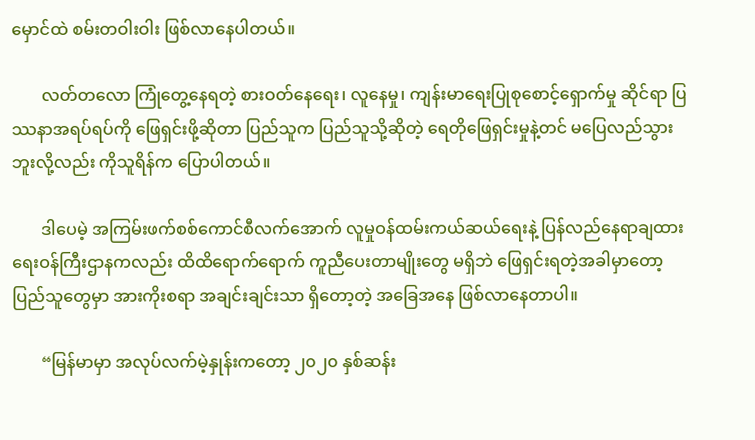မှောင်ထဲ စမ်းတဝါးဝါး ဖြစ်လာနေပါတယ်။

       လတ်တလော ကြုံတွေ့နေရတဲ့ စားဝတ်နေရေး၊ လူနေမှု၊ ကျန်းမာရေးပြုစုစောင့်ရှောက်မှု ဆိုင်ရာ ပြဿနာအရပ်ရပ်ကို ဖြေရှင်းဖို့ဆိုတာ ပြည်သူက ပြည်သူသို့ဆိုတဲ့ ရေတိုဖြေရှင်းမှုနဲ့တင် မပြေလည်သွားဘူးလို့လည်း ကိုသူရိန်က ပြောပါတယ်။

       ဒါပေမဲ့ အကြမ်းဖက်စစ်ကောင်စီလက်အောက် လူမှုဝန်ထမ်းကယ်ဆယ်ရေးနဲ့ ပြန်လည်နေရာချထားရေးဝန်ကြီးဌာနကလည်း ထိထိရောက်ရောက် ကူညီပေးတာမျိုးတွေ မရှိဘဲ ဖြေရှင်းရတဲ့အခါမှာတော့ ပြည်သူတွေမှာ အားကိုးစရာ အချင်းချင်းသာ ရှိတော့တဲ့ အခြေအနေ ဖြစ်လာနေတာပါ။

       “မြန်မာမှာ အလုပ်လက်မဲ့နှုန်းကတော့ ၂၀၂၀ နှစ်ဆန်း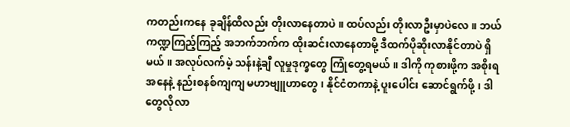ကတည်းကနေ ခုချိန်ထိလည်း တိုးလာနေတာပဲ။ ထပ်လည်း တိုးလာဦးမှာပဲလေ။ ဘယ်ကဏ္ဍကြည့်ကြည့် အဘက်ဘက်က ထိုးဆင်းလာနေတာမို့ ဒီထက်ပိုဆိုးလာနိုင်တာပဲ ရှိမယ်။ အလုပ်လက်မဲ့ သန်းနဲ့ချီ လူမှုဒုက္ခတွေ ကြုံတွေ့ရမယ်။ ဒါကို ကုစားဖို့က အစိုးရအနေနဲ့ နည်းစနစ်ကျကျ မဟာဗျူဟာတွေ၊ နိုင်ငံတကာနဲ့ ပူးပေါင်း ဆောင်ရွက်ဖို့၊ ဒါတွေလိုလာ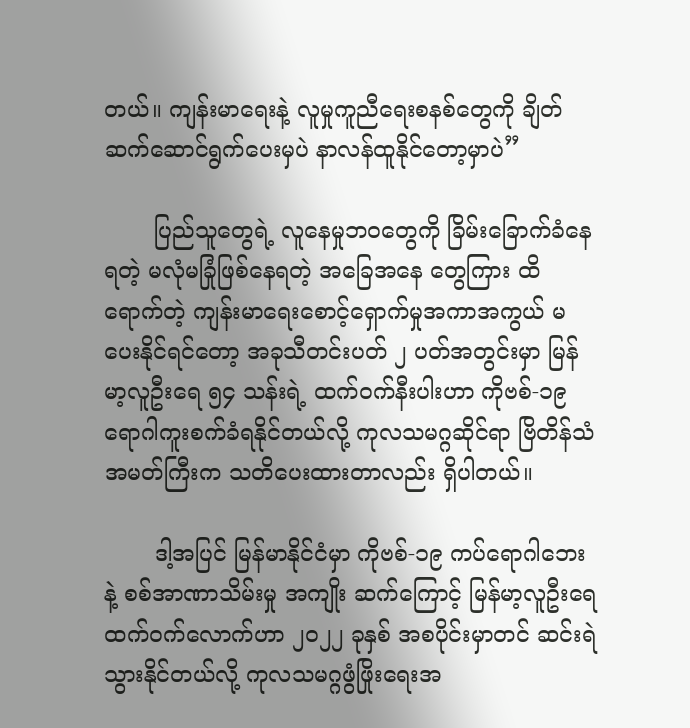တယ်။ ကျန်းမာရေးနဲ့ လူမှုကူညီရေးစနစ်တွေကို ချိတ်ဆက်ဆောင်ရွက်ပေးမှပဲ နာလန်ထူနိုင်တော့မှာပဲ”

       ပြည်သူတွေရဲ့ လူနေမှုဘဝတွေကို ခြိမ်းခြောက်ခံနေရတဲ့ မလုံမခြုံဖြစ်နေရတဲ့ အခြေအနေ တွေကြား ထိရောက်တဲ့ ကျန်းမာရေးစောင့်ရှောက်မှုအကာအကွယ် မပေးနိုင်ရင်တော့ အခုသီတင်းပတ် ၂ ပတ်အတွင်းမှာ မြန်မာ့လူဦးရေ ၅၄ သန်းရဲ့ ထက်ဝက်နီးပါးဟာ ကိုဗစ်-၁၉ ရောဂါကူးစက်ခံရနိုင်တယ်လို့ ကုလသမဂ္ဂဆိုင်ရာ ဗြိတိန်သံအမတ်ကြီးက သတိပေးထားတာလည်း ရှိပါတယ်။

       ဒါ့အပြင် မြန်မာနိုင်ငံမှာ ကိုဗစ်-၁၉ ကပ်ရောဂါဘေးနဲ့ စစ်အာဏာသိမ်းမှု အကျိုး ဆက်ကြောင့် မြန်မာ့လူဦးရေ ထက်ဝက်လောက်ဟာ ၂၀၂၂ ခုနှစ် အစပိုင်းမှာတင် ဆင်းရဲ သွားနိုင်တယ်လို့ ကုလသမဂ္ဂဖွံဖြိုးရေးအ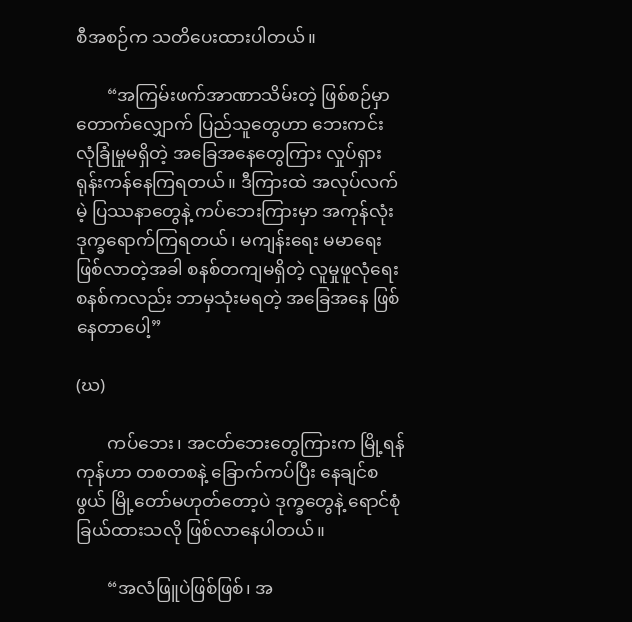စီအစဉ်က သတိပေးထားပါတယ်။

       “အကြမ်းဖက်အာဏာသိမ်းတဲ့ ဖြစ်စဉ်မှာ တောက်လျှောက် ပြည်သူတွေဟာ ဘေးကင်း လုံခြုံမှုမရှိတဲ့ အခြေအနေတွေကြား လှုပ်ရှားရုန်းကန်နေကြရတယ်။ ဒီကြားထဲ အလုပ်လက်မဲ့ ပြဿနာတွေနဲ့ ကပ်ဘေးကြားမှာ အကုန်လုံး ဒုက္ခရောက်ကြရတယ်၊ မကျန်းရေး မမာရေး ဖြစ်လာတဲ့အခါ စနစ်တကျမရှိတဲ့ လူမှုဖူလုံရေးစနစ်ကလည်း ဘာမှသုံးမရတဲ့ အခြေအနေ ဖြစ်နေတာပေါ့”

(ဃ)

       ကပ်ဘေး၊ အငတ်ဘေးတွေကြားက မြို့ရန်ကုန်ဟာ တစတစနဲ့ ခြောက်ကပ်ပြီး နေချင်စဖွယ် မြို့တော်မဟုတ်တော့ပဲ ဒုက္ခတွေနဲ့ ရောင်စုံခြယ်ထားသလို ဖြစ်လာနေပါတယ်။

       “အလံဖြူပဲဖြစ်ဖြစ်၊ အ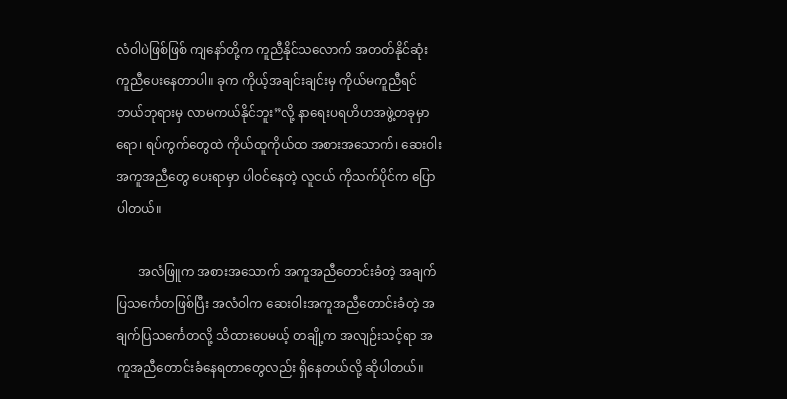လံဝါပဲဖြစ်ဖြစ် ကျနော်တို့က ကူညီနိုင်သလောက် အတတ်နိုင်ဆုံး ကူညီပေးနေတာပါ။ ခုက ကိုယ့်အချင်းချင်းမှ ကိုယ်မကူညီရင် ဘယ်ဘုရားမှ လာမကယ်နိုင်ဘူး”လို့ နာရေးပရဟိဟအဖွဲ့တခုမှာရော၊ ရပ်ကွက်တွေထဲ ကိုယ်ထူကိုယ်ထ အစားအသောက်၊ ဆေးဝါးအကူအညီတွေ ပေးရာမှာ ပါဝင်နေတဲ့ လူငယ် ကိုသက်ပိုင်က ပြောပါတယ်။

       အလံဖြူက အစားအသောက် အကူအညီတောင်းခံတဲ့ အချက်ပြသင်္ကေတဖြစ်ပြီး အလံဝါက ဆေးဝါးအကူအညီတောင်းခံတဲ့ အချက်ပြသင်္ကေတလို့ သိထားပေမယ့် တချို့က အလျဉ်းသင့်ရာ အကူအညီတောင်းခံနေရတာတွေလည်း ရှိနေတယ်လို့ ဆိုပါတယ်။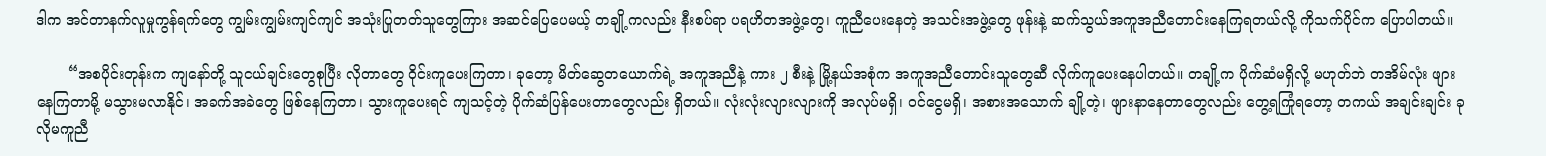ဒါက အင်တာနက်လူမှုကွန်ရက်တွေ ကျွမ်းကျွမ်းကျင်ကျင် အသုံးပြုတတ်သူတွေကြား အဆင်ပြေပေမယ့် တချို့ကလည်း နီးစပ်ရာ ပရဟိတအဖွဲ့တွေ၊ ကူညီပေးနေတဲ့ အသင်းအဖွဲ့တွေ ဖုန်းနဲ့ ဆက်သွယ်အကူအညီတောင်းနေကြရတယ်လို့ ကိုသက်ပိုင်က ပြောပါတယ်။

       “အစပိုင်းတုန်းက ကျနော်တို့ သူငယ်ချင်းတွေစုပြီး လိုတာတွေ ဝိုင်းကူပေးကြတာ၊ ခုတော့ မိတ်ဆွေတယောက်ရဲ့ အကူအညီနဲ့ ကား ၂ စီးနဲ့ မြို့နယ်အစုံက အကူအညီတောင်းသူတွေဆီ လိုက်ကူပေးနေပါတယ်။ တချို့က ပိုက်ဆံမရှိလို့ မဟုတ်ဘဲ တအိမ်လုံး ဖျားနေကြတာမို့ မသွားမလာနိုင်၊ အခက်အခဲတွေ ဖြစ်နေကြတာ၊ သွားကူပေးရင် ကျသင့်တဲ့ ပိုက်ဆံပြန်ပေးတာတွေလည်း ရှိတယ်။ လုံးလုံးလျားလျားကို အလုပ်မရှိ၊ ဝင်ငွေမရှိ၊ အစားအသောက် ချို့တဲ့၊ ဖျားနာနေတာတွေလည်း တွေ့ရကြုံရတော့ တကယ် အချင်းချင်း ခုလိုမကူညီ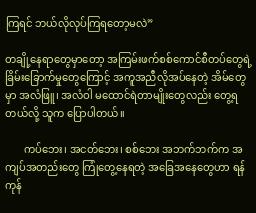ကြရင် ဘယ်လိုလုပ်ကြရတော့မလဲ”

တချို့နေရာတွေမှာတော့ အကြမ်းဖက်စစ်ကောင်စီတပ်တွေရဲ့ ခြိမ်းခြောက်မှုတွေကြောင့် အကူအညီလိုအပ်နေတဲ့ အိမ်တွေမှာ အလံဖြူ၊ အလံဝါ မထောင်ရဲတာမျိုးတွေလည်း တွေ့ရတယ်လို့ သူက ပြောပါတယ်။

       ကပ်ဘေး၊ အငတ်ဘေး၊ စစ်ဘေး အဘက်ဘက်က အကျပ်အတည်းတွေ ကြုံတွေ့နေရတဲ့ အခြေအနေတွေဟာ ရန်ကုန်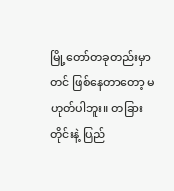မြို့တော်တခုတည်းမှာတင် ဖြစ်နေတာတော့ မဟုတ်ပါဘူး။ တခြားတိုင်းနဲ့ ပြည်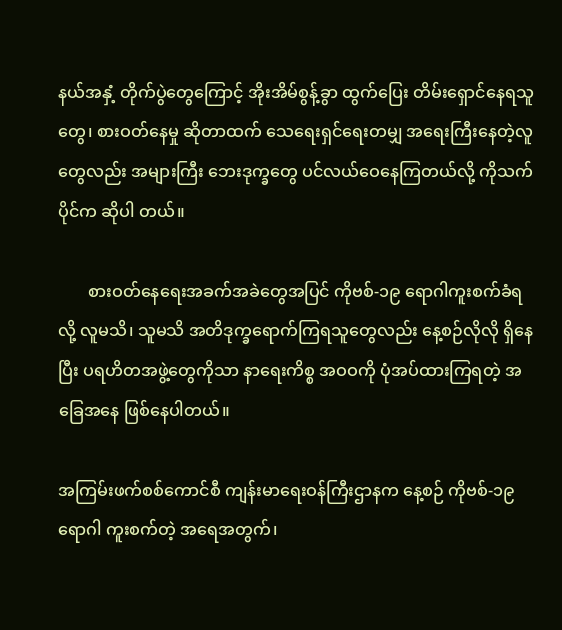နယ်အနှံ့ တိုက်ပွဲတွေကြောင့် အိုးအိမ်စွန့်ခွာ ထွက်ပြေး တိမ်းရှောင်နေရသူတွေ၊ စားဝတ်နေမှု ဆိုတာထက် သေရေးရှင်ရေးတမျှ အရေးကြီးနေတဲ့လူတွေလည်း အများကြီး ဘေးဒုက္ခတွေ ပင်လယ်ဝေနေကြတယ်လို့ ကိုသက်ပိုင်က ဆိုပါ တယ်။

       စားဝတ်နေရေးအခက်အခဲတွေအပြင် ကိုဗစ်-၁၉ ရောဂါကူးစက်ခံရလို့ လူမသိ၊ သူမသိ အတိဒုက္ခရောက်ကြရသူတွေလည်း နေ့စဉ်လိုလို ရှိနေပြီး ပရဟိတအဖွဲ့တွေကိုသာ နာရေးကိစ္စ အဝဝကို ပုံအပ်ထားကြရတဲ့ အခြေအနေ ဖြစ်နေပါတယ်။

အကြမ်းဖက်စစ်ကောင်စီ ကျန်းမာရေးဝန်ကြီးဌာနက နေ့စဉ် ကိုဗစ်-၁၉ ရောဂါ ကူးစက်တဲ့ အရေအတွက်၊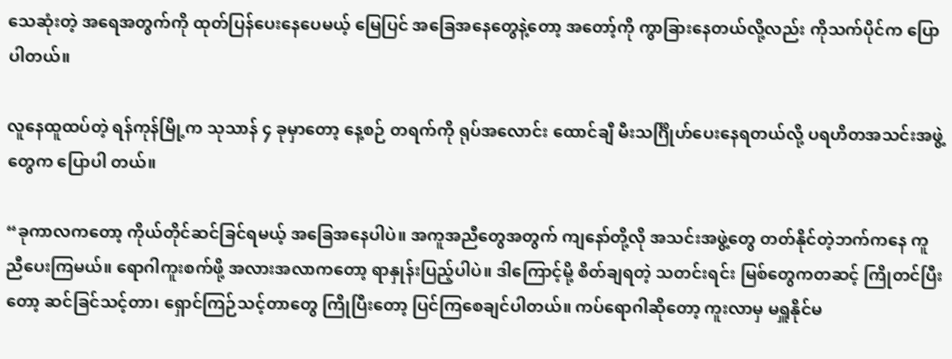သေဆုံးတဲ့ အရေအတွက်ကို ထုတ်ပြန်ပေးနေပေမယ့် မြေပြင် အခြေအနေတွေနဲ့တော့ အတော့်ကို ကွာခြားနေတယ်လို့လည်း ကိုသက်ပိုင်က ပြောပါတယ်။

လူနေထူထပ်တဲ့ ရန်ကုန်မြို့က သုသာန် ၄ ခုမှာတော့ နေ့စဉ် တရက်ကို ရုပ်အလောင်း ထောင်ချီ မီးသင်္ဂြိုဟ်ပေးနေရတယ်လို့ ပရဟိတအသင်းအဖွဲ့တွေက ပြောပါ တယ်။

“ခုကာလကတော့ ကိုယ်တိုင်ဆင်ခြင်ရမယ့် အခြေအနေပါပဲ။ အကူအညီတွေအတွက် ကျနော်တို့လို အသင်းအဖွဲ့တွေ တတ်နိုင်တဲ့ဘက်ကနေ ကူညီပေးကြမယ်။ ရောဂါကူးစက်ဖို့ အလားအလာကတော့ ရာနှုန်းပြည့်ပါပဲ။ ဒါကြောင့်မို့ စိတ်ချရတဲ့ သတင်းရင်း မြစ်တွေကတဆင့် ကြိုတင်ပြီးတော့ ဆင်ခြင်သင့်တာ၊ ရှောင်ကြဉ်သင့်တာတွေ ကြိုပြီးတော့ ပြင်ကြစေချင်ပါတယ်။ ကပ်ရောဂါဆိုတော့ ကူးလာမှ မရှူနိုင်မ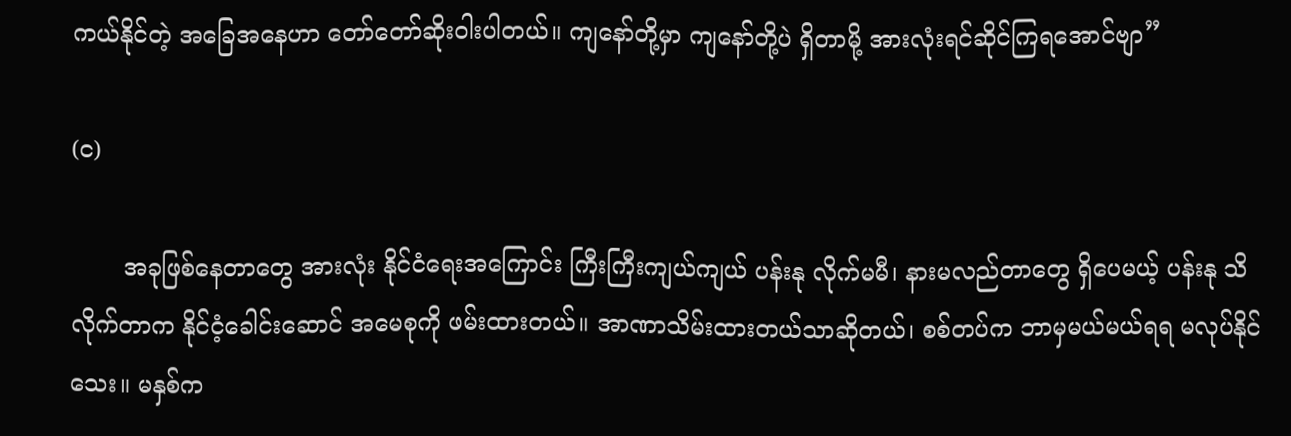ကယ်နိုင်တဲ့ အခြေအနေဟာ တော်တော်ဆိုးဝါးပါတယ်။ ကျနော်တို့မှာ ကျနော်တို့ပဲ ရှိတာမို့ အားလုံးရင်ဆိုင်ကြရအောင်ဗျာ”

(င)

       အခုဖြစ်နေတာတွေ အားလုံး နိုင်ငံရေးအကြောင်း ကြီးကြီးကျယ်ကျယ် ပန်းနု လိုက်မမီ၊ နားမလည်တာတွေ ရှိပေမယ့် ပန်းနု သိလိုက်တာက နိုင်ငံ့ခေါင်းဆောင် အမေစုကို ဖမ်းထားတယ်။ အာဏာသိမ်းထားတယ်သာဆိုတယ်၊ စစ်တပ်က ဘာမှမယ်မယ်ရရ မလုပ်နိုင်သေး။ မနှစ်က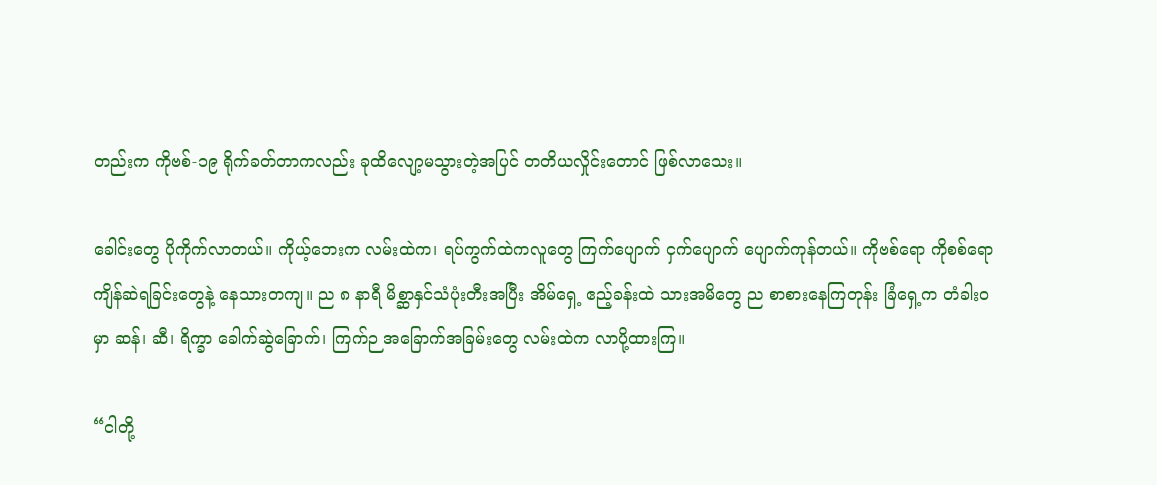တည်းက ကိုဗစ်-၁၉ ရိုက်ခတ်တာကလည်း ခုထိလျော့မသွားတဲ့အပြင် တတိယလှိုင်းတောင် ဖြစ်လာသေး။

ခေါင်းတွေ ပိုကိုက်လာတယ်။ ကိုယ့်ဘေးက လမ်းထဲက၊ ရပ်ကွက်ထဲကလူတွေ ကြက်ပျောက် ငှက်ပျောက် ပျောက်ကုန်တယ်။ ကိုဗစ်ရော ကိုစစ်ရော ကျိန်ဆဲရခြင်းတွေနဲ့ နေသားတကျ။ ည ၈ နာရီ မိစ္ဆာနှင်သံပုံးတီးအပြီး အိမ်ရှေ့ ဧည့်ခန်းထဲ သားအမိတွေ ည စာစားနေကြတုန်း ခြံရှေ့က တံခါးဝမှာ ဆန်၊ ဆီ၊ ရိက္ခာ ခေါက်ဆွဲခြောက်၊ ကြက်ဉ အခြောက်အခြမ်းတွေ လမ်းထဲက လာပို့ထားကြ။

“ငါတို့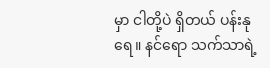မှာ ငါတို့ပဲ ရှိတယ် ပန်းနုရေ။ နင်ရော သက်သာရဲ့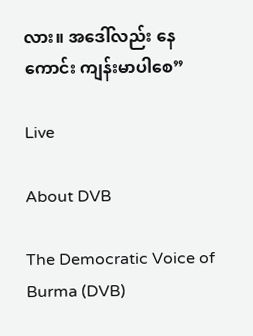လား။ အဒေါ်လည်း နေကောင်း ကျန်းမာပါစေ”

Live

About DVB

The Democratic Voice of Burma (DVB)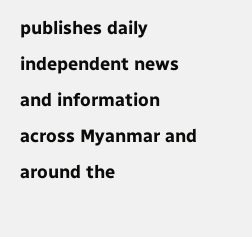publishes daily independent news and information across Myanmar and around the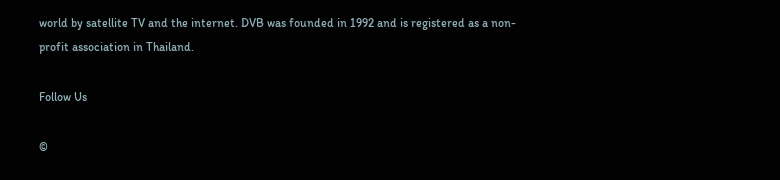world by satellite TV and the internet. DVB was founded in 1992 and is registered as a non-profit association in Thailand.

Follow Us

©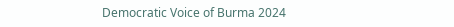Democratic Voice of Burma 2024